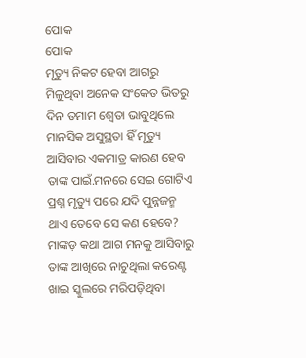ପୋକ
ପୋକ
ମୃତ୍ୟୁ ନିକଟ ହେବା ଆଗରୁ ମିଳୁଥିବା ଅନେକ ସଂକେତ ଭିତରୁ ଦିନ ତମାମ ଶ୍ଵେତା ଭାବୁଥିଲେ ମାନସିକ ଅସୁସ୍ଥତା ହିଁ ମୃତ୍ୟୁ ଆସିବାର ଏକମାତ୍ର କାରଣ ହେବ ତାଙ୍କ ପାଇଁ.ମନରେ ସେଇ ଗୋଟିଏ ପ୍ରଶ୍ନ ମୃତ୍ୟୁ ପରେ ଯଦି ପୁନ୍ନଜନ୍ମ ଥାଏ ତେବେ ସେ କଣ ହେବେ? ମାଙ୍କଡ଼ କଥା ଆଗ ମନକୁ ଆସିବାରୁ ତାଙ୍କ ଆଖିରେ ନାଚୁଥିଲା କରେଣ୍ଟ ଖାଇ ସ୍କୁଲରେ ମରିପଡ଼ିଥିବା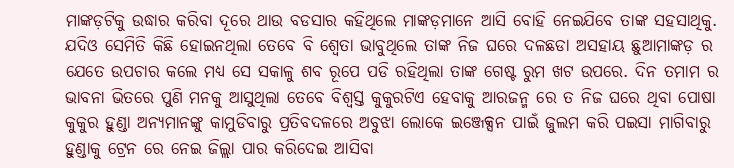ମାଙ୍କଡ଼ଟିକୁ ଉଦ୍ଧାର କରିବା ଦୂରେ ଥାଉ ବଡସାର କହିଥିଲେ ମାଙ୍କଡ଼ମାନେ ଆସି ବୋହି ନେଇଯିବେ ତାଙ୍କ ସହସାଥିକୁ. ଯଦିଓ ସେମିତି କିଛି ହୋଇନଥିଲା ତେବେ ବି ଶ୍ୱେତା ଭାବୁଥିଲେ ତାଙ୍କ ନିଜ ଘରେ ଦଳଛଡା ଅସହାୟ ଛୁଆମାଙ୍କଡ଼ ର ଯେତେ ଉପଚାର କଲେ ମଧ୍ୟ ସେ ସକାଳୁ ଶବ ରୂପେ ପଡି ରହିଥିଲା ତାଙ୍କ ଗେଷ୍ଟ ରୁମ ଖଟ ଉପରେ. ଦିନ ତମାମ ର ଭାବନା ଭିତରେ ପୁଣି ମନକୁ ଆସୁଥିଲା ତେବେ ବିଶ୍ୱସ୍ତ କୁକୁରଟିଏ ହେବାକୁ ଆରଜନ୍ମ ରେ ତ ନିଜ ଘରେ ଥିବା ପୋଷା କୁକୁର ହୁଣ୍ଡା ଅନ୍ୟମାନଙ୍କୁ କାମୁଡିବାରୁ ପ୍ରତିବଦଳରେ ଅବୁଝା ଲୋକେ ଇଞ୍ଜେକ୍ସନ ପାଇଁ ଜୁଲମ କରି ପଇସା ମାଗିବାରୁ ହୁଣ୍ଡାକୁ ଟ୍ରେନ ରେ ନେଇ ଜିଲ୍ଲା ପାର କରିଦେଇ ଆସିବା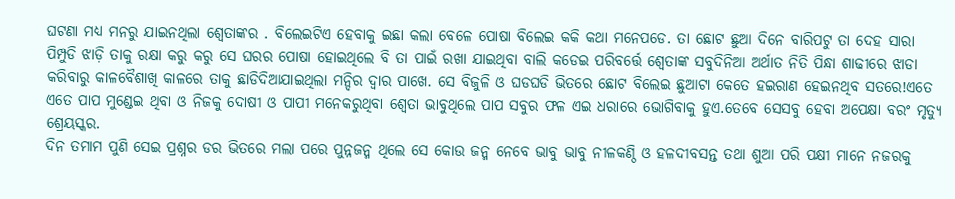ଘଟଣା ମଧ୍ୟ ମନରୁ ଯାଇନଥିଲା ଶ୍ୱେତାଙ୍କର . ବିଲେଇଟିଏ ହେବାକୁ ଇଛା କଲା ବେଳେ ପୋଷା ବିଲେଇ କକି କଥା ମନେପଡେ. ତା ଛୋଟ ଛୁଆ ଦିନେ ବାରିପଟୁ ତା ଦେହ ସାରା ପିମ୍ପୁଡି ଝାଡ଼ି ତାକୁ ରକ୍ଷା କରୁ କରୁ ସେ ଘରର ପୋଷା ହୋଇଥିଲେ ବି ତା ପାଇଁ ରଖା ଯାଇଥିବା ବାଲି କଡେଇ ପରିବର୍ତ୍ତେ ଶ୍ୱେତାଙ୍କ ସବୁଦିନିଆ ଅର୍ଥାତ ନିତି ପିନ୍ଧା ଶାଢୀରେ ଝାଡା କରିବାରୁ କାଳବୈଶାଖି କାଳରେ ତାକୁ ଛାଡିଦିଆଯାଇଥିଲା ମନ୍ଦିର ଦ୍ୱାର ପାଖେ. ସେ ବିଜୁଳି ଓ ଘଡଘଡି ଭିତରେ ଛୋଟ ବିଲେଇ ଛୁଆଟା କେତେ ହଇରାଣ ହେଇନଥିବ ସତରେ!ଏତେ ଏତେ ପାପ ମୁଣ୍ଡେଇ ଥିବା ଓ ନିଜକୁ ଦୋଷୀ ଓ ପାପୀ ମନେକରୁଥିବା ଶ୍ୱେତା ଭାବୁଥିଲେ ପାପ ସବୁର ଫଳ ଏଇ ଧରାରେ ଭୋଗିବାକୁ ହୁଏ.ତେବେ ସେସବୁ ହେବା ଅପେକ୍ଷା ବରଂ ମୃତ୍ୟୁ ଶ୍ରେୟସ୍କର.
ଦିନ ତମାମ ପୁଣି ସେଇ ପ୍ରଶ୍ନର ଡର ଭିତରେ ମଲା ପରେ ପୁନ୍ନଜନ୍ମ ଥିଲେ ସେ କୋଉ ଜନ୍ମ ନେବେ ଭାବୁ ଭାବୁ ନୀଳକଣ୍ଠି ଓ ହଳଦୀବସନ୍ତ ତଥା ଶୁଆ ପରି ପକ୍ଷୀ ମାନେ ନଜରକୁ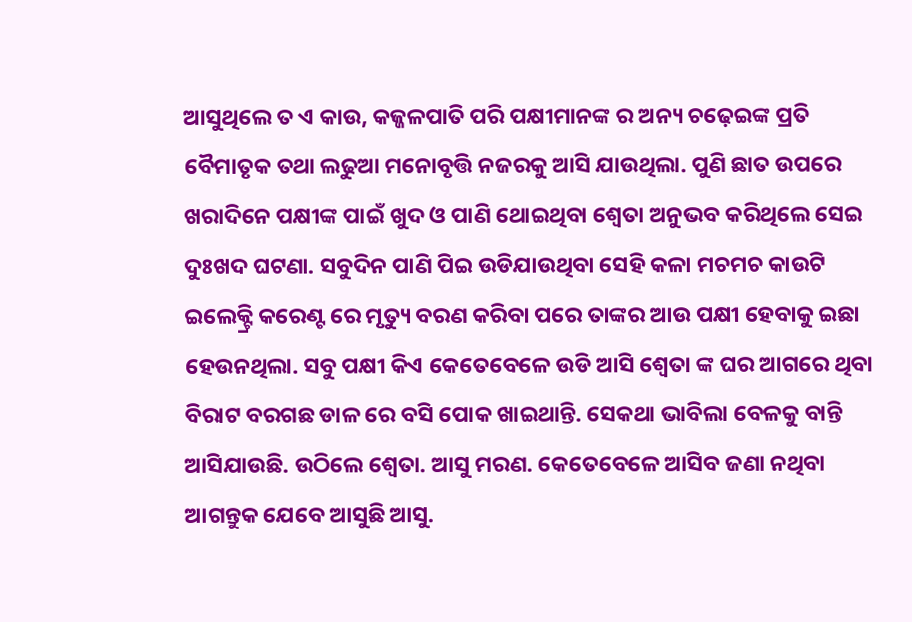ଆସୁଥିଲେ ତ ଏ କାଉ, କଜ୍ଜଳପାତି ପରି ପକ୍ଷୀମାନଙ୍କ ର ଅନ୍ୟ ଚଢ଼େଇଙ୍କ ପ୍ରତି ବୈମାତୃକ ତଥା ଲଢୁଆ ମନୋବୃତ୍ତି ନଜରକୁ ଆସି ଯାଉଥିଲା. ପୁଣି ଛାତ ଉପରେ ଖରାଦିନେ ପକ୍ଷୀଙ୍କ ପାଇଁ ଖୁଦ ଓ ପାଣି ଥୋଇଥିବା ଶ୍ୱେତା ଅନୁଭବ କରିଥିଲେ ସେଇ ଦୁଃଖଦ ଘଟଣା. ସବୁଦିନ ପାଣି ପିଇ ଉଡିଯାଉଥିବା ସେହି କଳା ମଚମଚ କାଉଟି ଇଲେକ୍ଟ୍ରି କରେଣ୍ଟ ରେ ମୃତ୍ୟୁ ବରଣ କରିବା ପରେ ତାଙ୍କର ଆଉ ପକ୍ଷୀ ହେବାକୁ ଇଛା ହେଉନଥିଲା. ସବୁ ପକ୍ଷୀ କିଏ କେତେବେଳେ ଉଡି ଆସି ଶ୍ୱେତା ଙ୍କ ଘର ଆଗରେ ଥିବା ବିରାଟ ବରଗଛ ଡାଳ ରେ ବସି ପୋକ ଖାଇଥାନ୍ତି. ସେକଥା ଭାବିଲା ବେଳକୁ ବାନ୍ତି ଆସିଯାଉଛି. ଉଠିଲେ ଶ୍ୱେତା. ଆସୁ ମରଣ. କେତେବେଳେ ଆସିବ ଜଣା ନଥିବା ଆଗନ୍ତୁକ ଯେବେ ଆସୁଛି ଆସୁ.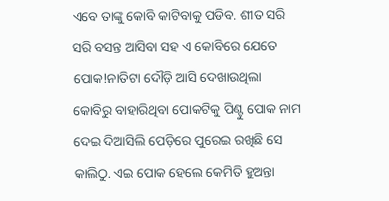ଏବେ ତାଙ୍କୁ କୋବି କାଟିବାକୁ ପଡିବ. ଶୀତ ସରି ସରି ବସନ୍ତ ଆସିବା ସହ ଏ କୋବିରେ ଯେତେ ପୋକ!ନାତିଟା ଦୌଡ଼ି ଆସି ଦେଖାଉଥିଲା କୋବିରୁ ବାହାରିଥିବା ପୋକଟିକୁ ପିଣ୍ଟୁ ପୋକ ନାମ ଦେଇ ଦିଆସିଲି ପେଡ଼ିରେ ପୁରେଇ ରଖିଛି ସେ କାଲିଠୁ. ଏଇ ପୋକ ହେଲେ କେମିତି ହୁଅନ୍ତା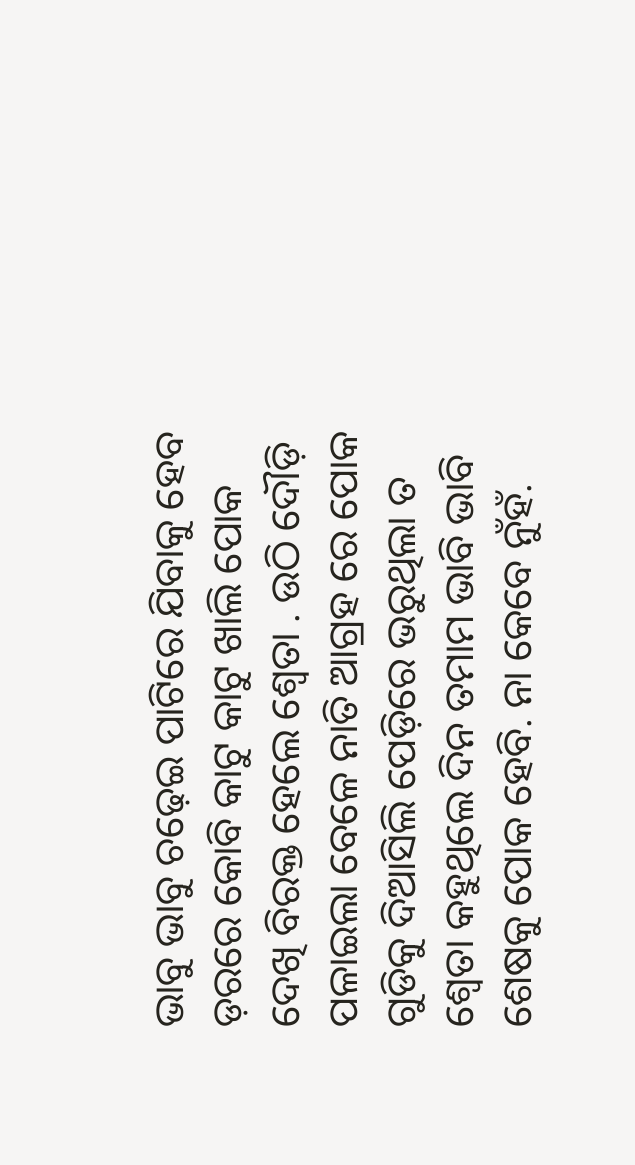ଭାବୁ ଭାବୁ ଚଢ଼େଇ ପାଟିରେ ଯିବାକୁ ହେବ ଡ଼ରରେ କୋବି କାଟୁ କାଟୁ ଖାଲି ପୋକ ଦେଖି ବିରକ୍ତ ହେଲେ ଶ୍ୱେତା . ଉଠି ଦୌଡ଼ି ପଳାଇଲା ବେଳେ ନାତି ଆଗ୍ରହ ରେ ପୋକ ଗୁଡିକୁ ଦିଆସିଲି ପେଡ଼ିରେ ଭରୁଥିଲା ତ ଶ୍ୱେତା କହୁଥିଲେ ଦିନ ତମାମ ଭାବି ଭାବି ଶେଷକୁ ପୋକ ହେବି. ନା କେବେ ନୁଁହଁ.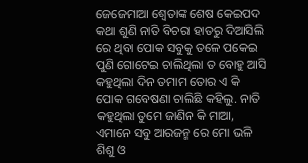ଜେଜେମାଆ ଶ୍ୱେତାଙ୍କ ଶେଷ କେଇପଦ କଥା ଶୁଣି ନାତି ବିଚରା ହାତରୁ ଦିଆସିଲି ରେ ଥିବା ପୋକ ସବୁକୁ ତଳେ ପକେଇ ପୁଣି ଗୋଟେଇ ଚାଲିଥିଲା ତ ବୋହୁ ଆସି କହୁଥିଲା ଦିନ ତମାମ ତୋର ଏ କି ପୋକ ଗବେଷଣା ଚାଲିଛି କହିଲୁ. ନାତି କହୁଥିଲା ତୁମେ ଜାଣିନ କି ମାଆ, ଏମାନେ ସବୁ ଆରଜନ୍ମ ରେ ମୋ ଭଳି ଶିଶୁ ଓ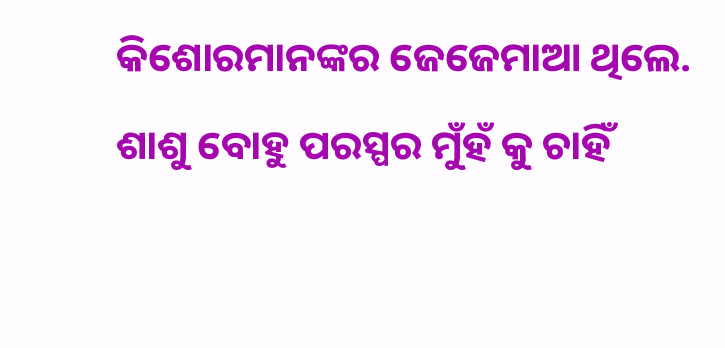କିଶୋରମାନଙ୍କର ଜେଜେମାଆ ଥିଲେ. ଶାଶୁ ବୋହୁ ପରସ୍ପର ମୁଁହଁ କୁ ଚାହିଁ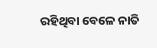ରହିଥିବା ବେଳେ ନାତି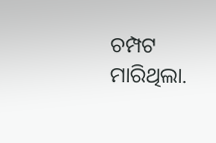ଚମ୍ପଟ ମାରିଥିଲା.